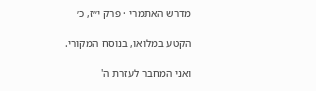מדרש האתמרי · פרק י״ז, כ׳

הקטע במלואו, בנוסח המקורי.

ואני המחבר לעזרת ה'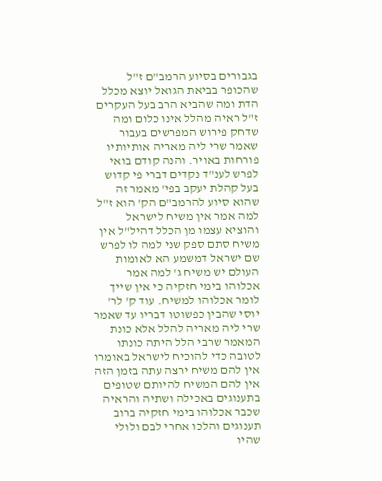בגבורים בסיוע הרמב"ם ז"ל שהכופר בביאת הגואל יוצא מכלל הדת ומה שהביא הרב בעל העקרים ז"ל ראיה מהלל אינו כלום ומה שדחק פירוש המפרשים בעבור שאמר שרי ליה מאריה אותיותיו פורחות באויר. והנה קודם בואי לפרש לענ"ד נקדים דברי פי קדוש בעל קהלת יעקב בפי' מאמר זה שהוא סיוע להרמב"ם הק' הוא ז"ל למה אמר אין משיח לישראל והוציא עצמו מן הכלל דהיל"ל אין משיח סתם ספק שני למה לו לפרש שם ישראל דמשמע הא לאומות העולם יש משיח ג' למה אמר אכלוהו בימי חזקיה כי אין שייך לומר אכלוהו למשיח. עוד ק' לר' יוסי שהבין כפשוטו דבריו עד שאמר שרי ליה מאריה להלל אלא כונת המאמר שרבי הלל היתה כונתו לטובה כדי להוכיח לישראל באומרו אין להם משיח ירצה עתה בזמן הזה אין להם המשיח להיותם שטופים בתענוגים באכילה ושתיה והראיה שכבר אכלוהו בימי חזקיה ברוב תענוגים והלכו אחרי לבם ולולי שהיו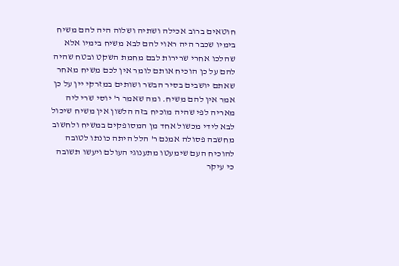חוטאים ברוב אכילה ושתיה ושלוה היה להם משיח בימיו שכבר היה ראוי להם לבא משיח בימיו אלא שהלכו אחרי שרירות לבם מחמת השקט ובטח שהיה להם על כן הוכיח אותם לומר אין לכם משיח מאחר שאתם יושבים בסיר הבשר ושותים במזרקי יין על כן אמר אין להם משיח. ומה שאמר ר' יוסי שרי ליה מאריה לפי שהיה מוכיח בזה הלשון אין משיח שיכול לבא לידי מכשול אחד מן המסופקים במשיח ולחשוב מחשבה פסולה אמנם ר' הלל היתה כונתו לטובה להוכיח העם שימעטו מתענוגי העולם ויעשו תשובה כי עיקר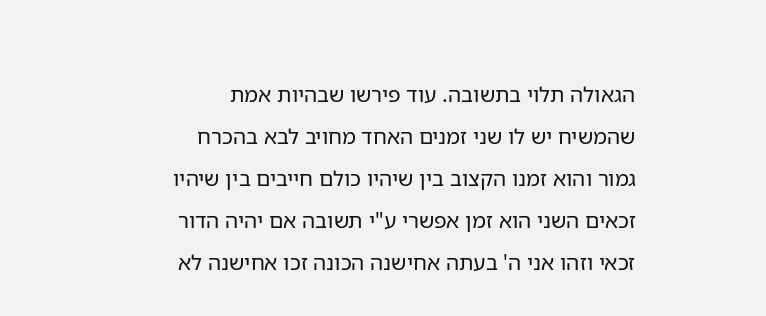הגאולה תלוי בתשובה. עוד פירשו שבהיות אמת שהמשיח יש לו שני זמנים האחד מחויב לבא בהכרח גמור והוא זמנו הקצוב בין שיהיו כולם חייבים בין שיהיו זכאים השני הוא זמן אפשרי ע"י תשובה אם יהיה הדור זכאי וזהו אני ה' בעתה אחישנה הכונה זכו אחישנה לא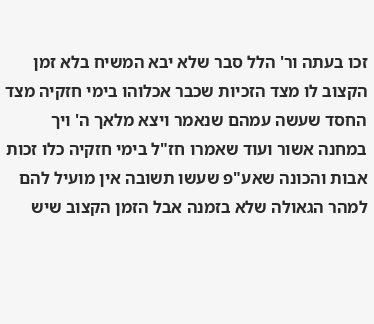זכו בעתה ור' הלל סבר שלא יבא המשיח בלא זמן הקצוב לו מצד הזכיות שכבר אכלוהו בימי חזקיה מצד החסד שעשה עמהם שנאמר ויצא מלאך ה' ויך במחנה אשור ועוד שאמרו חז"ל בימי חזקיה כלו זכות אבות והכונה שאע"פ שעשו תשובה אין מועיל להם למהר הגאולה שלא בזמנה אבל הזמן הקצוב שיש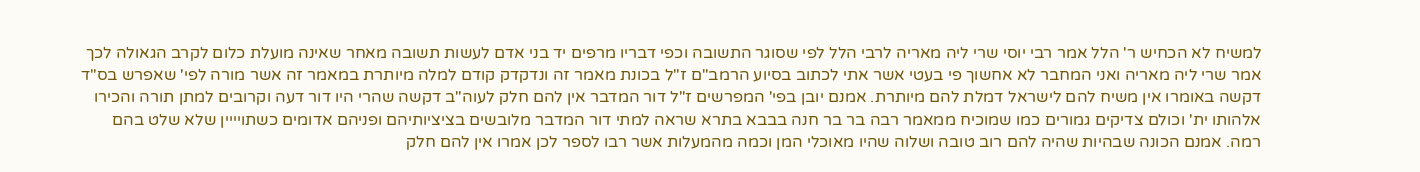למשיח לא הכחיש ר' הלל אמר רבי יוסי שרי ליה מאריה לרבי הלל לפי שסוגר התשובה וכפי דבריו מרפים יד בני אדם לעשות תשובה מאחר שאינה מועלת כלום לקרב הגאולה לכך אמר שרי ליה מאריה ואני המחבר לא אחשוך פי בעטי אשר אתי לכתוב בסיוע הרמב"ם ז"ל בכונת מאמר זה ונדקדק קודם למלה מיותרת במאמר זה אשר מורה לפי' שאפרש בס"ד דקשה באומרו אין משיח להם לישראל דמלת להם מיותרת. אמנם יובן בפי' המפרשים ז"ל דור המדבר אין להם חלק לעוה"ב דקשה שהרי היו דור דעה וקרובים למתן תורה והכירו אלהותו ית' וכולם צדיקים גמורים כמו שמוכיח ממאמר רבה בר בר חנה בבבא בתרא שראה למתי דור המדבר מלובשים בציציותיהם ופניהם אדומים כשתויייין שלא שלט בהם רמה. אמנם הכונה שבהיות שהיה להם רוב טובה ושלוה שהיו מאוכלי המן וכמה מהמעלות אשר רבו לספר לכן אמרו אין להם חלק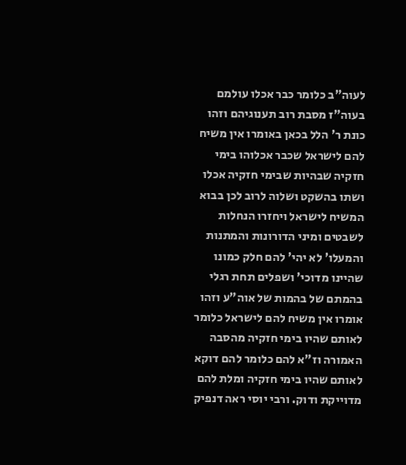לעוה"ב כלומר כבר אכלו עולמם בעוה"ז מסבת רוב תענוגיהם וזהו כונת ר' הלל בכאן באומרו אין משיח להם לישראל שכבר אכלוהו בימי חזקיה שבהיות שבימי חזקיה אכלו ושתו בהשקט ושלוה לרוב לכן בבוא המשיח לישראל ויחזרו הנחלות לשבטים ומיני הדורונות והמתנות והמעלו' לא יהי' להם חלק כמונו שהיינו מדוכי' ושפלים תחת רגלי בהמתם של בהמות של אוה"ע וזהו אומרו אין משיח להם לישראל כלומר לאותם שהיו בימי חזקיה מהסבה האמורה וז"א להם כלומר להם דוקא לאותם שהיו בימי חזקיה ומלת להם מדוייקת ודוק. ורבי יוסי ראה דנפיק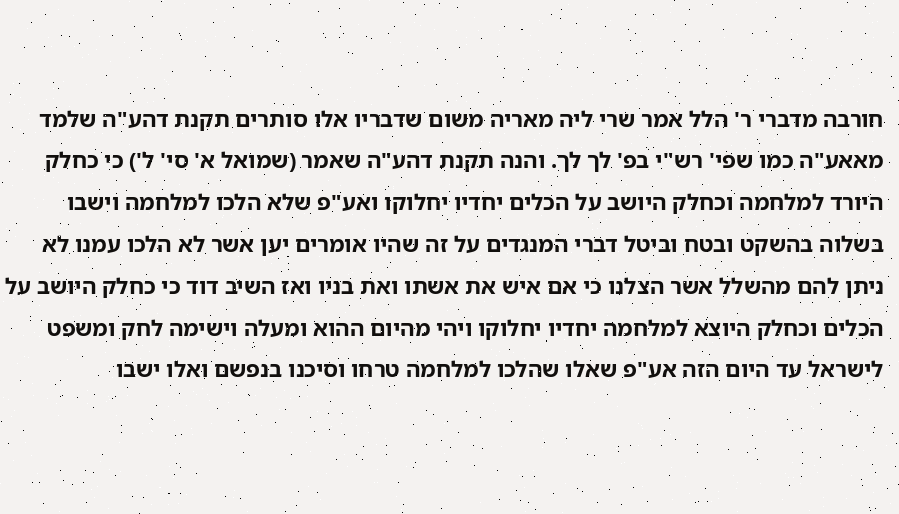חורבה מדברי ר' הלל אמר שרי ליה מאריה משום שדבריו אלו סותרים תקנת דהע"ה שלמד מאאע"ה כמו שפי' רש"י בפ' לך לך. והנה תקנת דהע"ה שאמר (שמואל א' סי' ל') כי כחלק היורד למלחמה וכחלק היושב על הכלים יחדיו יחלוקו ואע"פ שלא הלכו למלחמה וישבו בשלוה בהשקט ובטח וביטל דברי המנגדים על זה שהיו אומרים יען אשר לא הלכו עמנו לא ניתן להם מהשלל אשר הצלנו כי אם איש את אשתו ואת בניו ואז השיב דוד כי כחלק היושב על הכלים וכחלק היוצא למלחמה יחדיו יחלוקו ויהי מהיום ההוא ומעלה וישימה לחק ומשפט לישראל עד היום הזה אע"פ שאלו שהלכו למלחמה טרחו וסיכנו בנפשם ואלו ישבו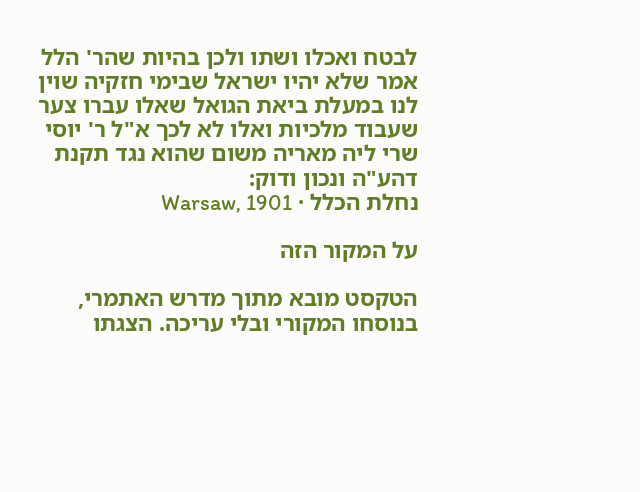לבטח ואכלו ושתו ולכן בהיות שהר' הלל אמר שלא יהיו ישראל שבימי חזקיה שוין לנו במעלת ביאת הגואל שאלו עברו צער שעבוד מלכיות ואלו לא לכך א"ל ר' יוסי שרי ליה מאריה משום שהוא נגד תקנת דהע"ה ונכון ודוק:
נחלת הכלל · Warsaw, 1901

על המקור הזה

הטקסט מובא מתוך מדרש האתמרי, בנוסחו המקורי ובלי עריכה. הצגתו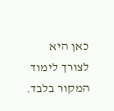כאן היא לצורך לימוד המקור בלבד.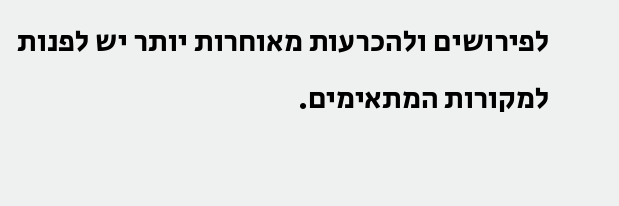לפירושים ולהכרעות מאוחרות יותר יש לפנות למקורות המתאימים.